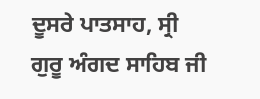ਦੂਸਰੇ ਪਾਤਸਾਹ, ਸ੍ਰੀ ਗੁਰੂ ਅੰਗਦ ਸਾਹਿਬ ਜੀ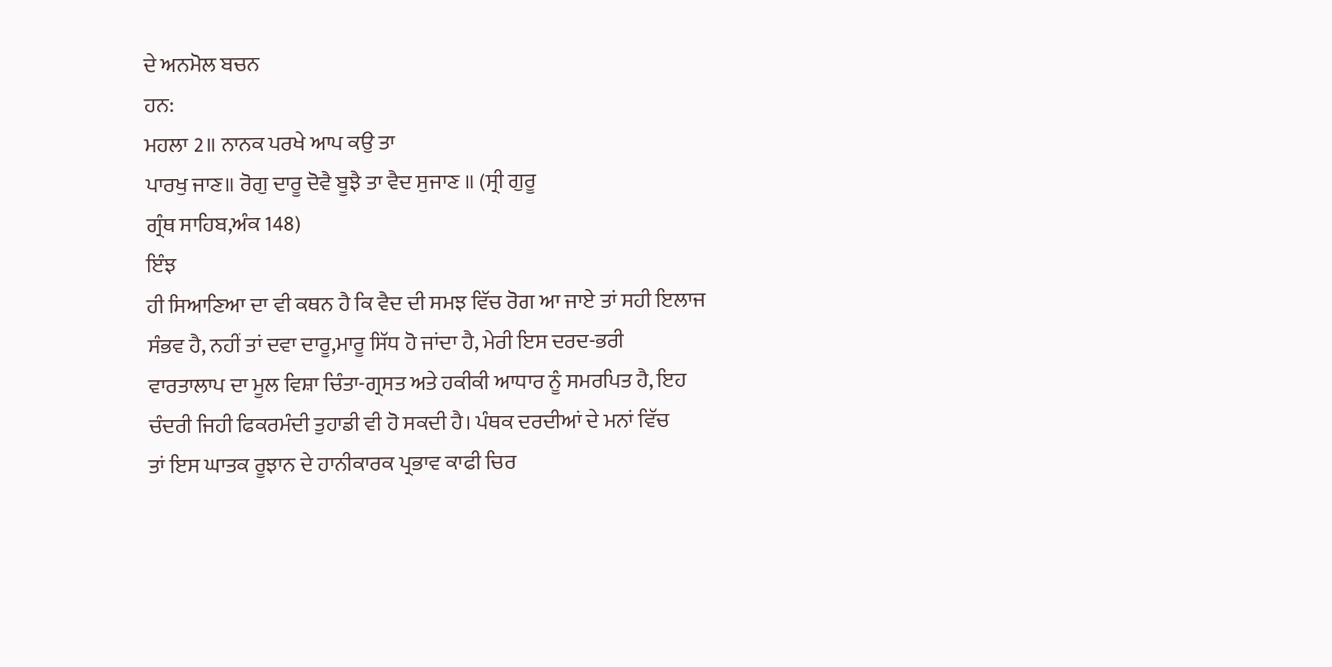ਦੇ ਅਨਮੋਲ ਬਚਨ
ਹਨ:
ਮਹਲਾ 2॥ ਨਾਨਕ ਪਰਖੇ ਆਪ ਕਉ ਤਾ
ਪਾਰਖੁ ਜਾਣ॥ ਰੋਗੁ ਦਾਰੂ ਦੋਵੈ ਬੂਝੈ ਤਾ ਵੈਦ ਸੁਜਾਣ ॥ (ਸ੍ਰੀ ਗੁਰੂ
ਗ੍ਰੰਥ ਸਾਹਿਬ,ਅੰਕ 148)
ਇੰਝ
ਹੀ ਸਿਆਣਿਆ ਦਾ ਵੀ ਕਥਨ ਹੈ ਕਿ ਵੈਦ ਦੀ ਸਮਝ ਵਿੱਚ ਰੋਗ ਆ ਜਾਏ ਤਾਂ ਸਹੀ ਇਲਾਜ
ਸੰਭਵ ਹੈ, ਨਹੀਂ ਤਾਂ ਦਵਾ ਦਾਰੂ,ਮਾਰੂ ਸਿੱਧ ਹੋ ਜਾਂਦਾ ਹੈ, ਮੇਰੀ ਇਸ ਦਰਦ-ਭਰੀ
ਵਾਰਤਾਲਾਪ ਦਾ ਮੂਲ ਵਿਸ਼ਾ ਚਿੰਤਾ-ਗ੍ਰਸਤ ਅਤੇ ਹਕੀਕੀ ਆਧਾਰ ਨੂੰ ਸਮਰਪਿਤ ਹੈ, ਇਹ
ਚੰਦਰੀ ਜਿਹੀ ਫਿਕਰਮੰਦੀ ਤੁਹਾਡੀ ਵੀ ਹੋ ਸਕਦੀ ਹੈ। ਪੰਥਕ ਦਰਦੀਆਂ ਦੇ ਮਨਾਂ ਵਿੱਚ
ਤਾਂ ਇਸ ਘਾਤਕ ਰੂਝਾਨ ਦੇ ਹਾਨੀਕਾਰਕ ਪ੍ਰਭਾਵ ਕਾਫੀ ਚਿਰ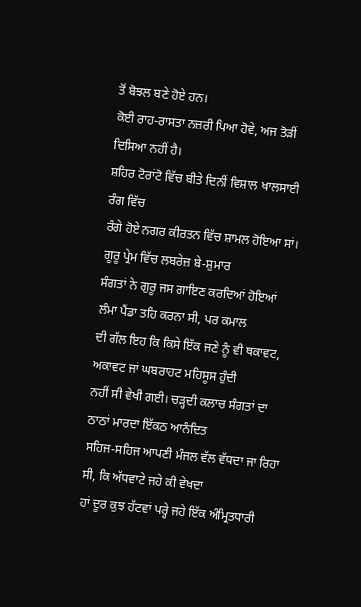ਤੋਂ ਬੋਝਲ ਬਣੇ ਹੋਏ ਹਨ।
ਕੋਈ ਰਾਹ-ਰਾਸਤਾ ਨਜ਼ਰੀ ਪਿਆ ਹੋਵੇ, ਅਜ ਤੋੜੀਂ ਦਿਸਿਆ ਨਹੀਂ ਹੈ।
ਸ਼ਹਿਰ ਟੋਰਾਂਟੋ ਵਿੱਚ ਬੀਤੇ ਦਿਨੀਂ ਵਿਸ਼ਾਲ ਖਾਲਸਾਈ ਰੰਗ ਵਿੱਚ
ਰੰਗੇ ਹੋਏ ਨਗਰ ਕੀਰਤਨ ਵਿੱਚ ਸ਼ਾਮਲ ਹੋਇਆ ਸਾਂ। ਗੂਰੂ ਪ੍ਰੇਮ ਵਿੱਚ ਲਬਰੇਜ਼ ਬੇ-ਸ਼ੁਮਾਰ
ਸੰਗਤਾਂ ਨੇ ਗੁਰੂ ਜਸ ਗਾਇਣ ਕਰਦਿਆਂ ਹੋਇਆਂ ਲੰਮਾ ਪੈਂਡਾ ਤਹਿ ਕਰਨਾ ਸੀ, ਪਰ ਕਮਾਲ
ਦੀ ਗੱਲ ਇਹ ਕਿ ਕਿਸੇ ਇੱਕ ਜਣੇ ਨੂੰ ਵੀ ਥਕਾਵਟ, ਅਕਾਵਟ ਜਾਂ ਘਬਰਾਹਟ ਮਹਿਸੂਸ ਹੁੰਦੀ
ਨਹੀਂ ਸੀ ਵੇਖੀ ਗਈ। ਚੜ੍ਹਦੀ ਕਲਾਚ ਸੰਗਤਾਂ ਦਾ ਠਾਠਾਂ ਮਾਰਦਾ ਇੱਕਠ ਆਨੰਦਿਤ
ਸਹਿਜ-ਸਹਿਜ ਆਪਣੀ ਮੰਜਲ ਵੱਲ ਵੱਧਦਾ ਜਾ ਰਿਹਾ ਸੀ, ਕਿ ਅੱਧਵਾਟੇ ਜਹੇ ਕੀ ਵੇਖਦਾ
ਹਾਂ ਦੂਰ ਕੁਝ ਹੱਟਵਾਂ ਪਰ੍ਹੇ ਜਹੇ ਇੱਕ ਅੰਮ੍ਰਿਤਧਾਰੀ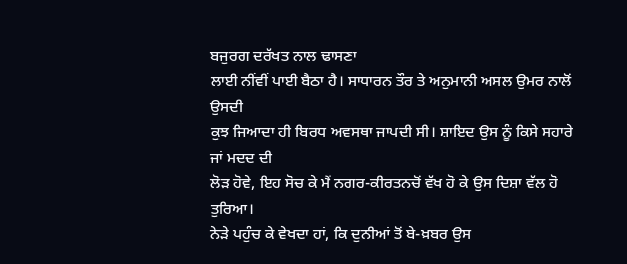ਬਜੁਰਗ ਦਰੱਖਤ ਨਾਲ ਢਾਸਣਾ
ਲਾਈ ਨੀਂਵੀਂ ਪਾਈ ਬੈਠਾ ਹੈ। ਸਾਧਾਰਨ ਤੌਰ ਤੇ ਅਨੁਮਾਨੀ ਅਸਲ ਉਮਰ ਨਾਲੋਂ ਉਸਦੀ
ਕੁਝ ਜਿਆਦਾ ਹੀ ਬਿਰਧ ਅਵਸਥਾ ਜਾਪਦੀ ਸੀ। ਸ਼ਾਇਦ ਉਸ ਨੂੰ ਕਿਸੇ ਸਹਾਰੇ ਜਾਂ ਮਦਦ ਦੀ
ਲੋੜ ਹੋਵੇ, ਇਹ ਸੋਚ ਕੇ ਮੈਂ ਨਗਰ-ਕੀਰਤਨਚੋਂ ਵੱਖ ਹੋ ਕੇ ਉਸ ਦਿਸ਼ਾ ਵੱਲ ਹੋ ਤੁਰਿਆ।
ਨੇੜੇ ਪਹੁੰਚ ਕੇ ਵੇਖਦਾ ਹਾਂ, ਕਿ ਦੁਨੀਆਂ ਤੋਂ ਬੇ-ਖ਼ਬਰ ਉਸ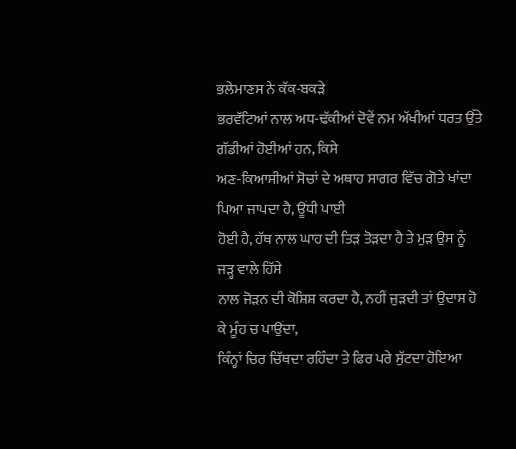ਭਲੇਮਾਣਸ ਨੇ ਕੱਕ-ਬਕੜੇ
ਭਰਵੱਟਿਆਂ ਨਾਲ ਅਧ-ਢੱਕੀਆਂ ਦੋਵੇਂ ਨਮ ਅੱਖੀਆਂ ਧਰਤ ਉੱਤੇ ਗੱਡੀਆਂ ਹੋਈਆਂ ਹਨ, ਕਿਸੇ
ਅਣ-ਕਿਆਸੀਆਂ ਸੋਚਾਂ ਦੇ ਅਥਾਹ ਸਾਗਰ ਵਿੱਚ ਗੋਤੇ ਖਾਂਦਾ ਪਿਆ ਜਾਪਦਾ ਹੈ, ਊਂਧੀ ਪਾਈ
ਹੋਈ ਹੈ, ਹੱਥ ਨਾਲ ਘਾਹ ਦੀ ਤਿੜ ਤੋੜਦਾ ਹੈ ਤੇ ਮੁੜ ਉਸ ਨੂੰ ਜੜ੍ਹ ਵਾਲੇ ਹਿੱਸੇ
ਨਾਲ ਜੋੜਨ ਦੀ ਕੋਸ਼ਿਸ਼ ਕਰਦਾ ਹੈ, ਨਹੀਂ ਜੁੜਦੀ ਤਾਂ ਉਦਾਸ ਹੋ ਕੇ ਮੂੰਹ ਚ ਪਾਉਂਦਾ,
ਕਿੰਨ੍ਹਾਂ ਚਿਰ ਚਿੱਥਦਾ ਰਹਿੰਦਾ ਤੇ ਫਿਰ ਪਰੇ ਸੁੱਟਦਾ ਹੋਇਆ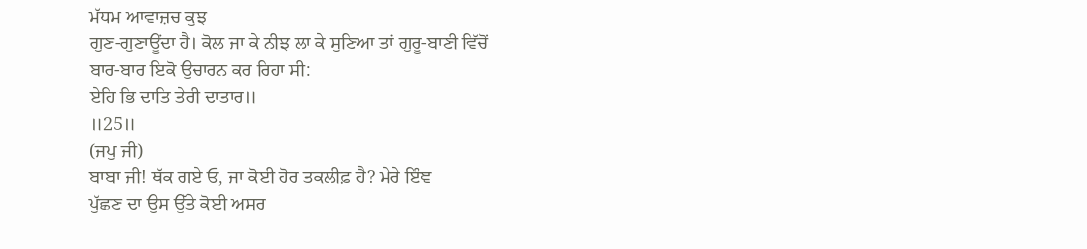ਮੱਧਮ ਆਵਾਜ਼ਚ ਕੁਝ
ਗੁਣ-ਗੁਣਾਊਂਦਾ ਹੈ। ਕੋਲ ਜਾ ਕੇ ਨੀਝ ਲਾ ਕੇ ਸੁਣਿਆ ਤਾਂ ਗੁਰੂ-ਬਾਣੀ ਵਿੱਚੋਂ
ਬਾਰ-ਬਾਰ ਇਕੋ ਉਚਾਰਨ ਕਰ ਰਿਹਾ ਸੀ:
ਏਹਿ ਭਿ ਦਾਤਿ ਤੇਰੀ ਦਾਤਾਰ॥
॥25॥
(ਜਪੁ ਜੀ)
ਬਾਬਾ ਜੀ! ਥੱਕ ਗਏ ਓ, ਜਾ ਕੋਈ ਹੋਰ ਤਕਲੀਫ਼ ਹੈ? ਮੇਰੇ ਇੰਞ
ਪੁੱਛਣ ਦਾ ਉਸ ਉੱਤੇ ਕੋਈ ਅਸਰ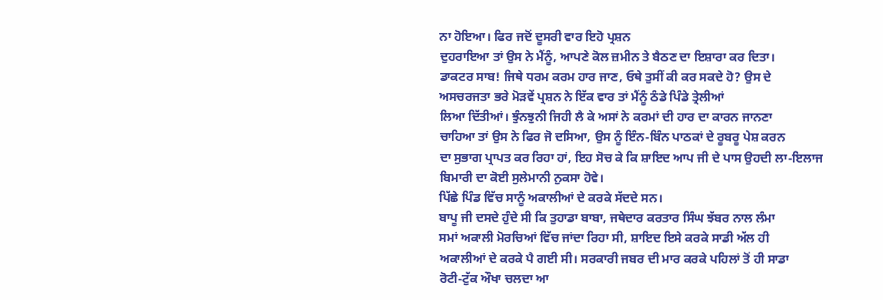ਨਾ ਹੋਇਆ। ਫਿਰ ਜਦੋਂ ਦੂਸਰੀ ਵਾਰ ਇਹੋ ਪ੍ਰਸ਼ਨ
ਦੁਹਰਾਇਆ ਤਾਂ ਉਸ ਨੇ ਮੈਂਨੂੰ, ਆਪਣੇ ਕੋਲ ਜ਼ਮੀਨ ਤੇ ਬੈਠਣ ਦਾ ਇਸ਼ਾਰਾ ਕਰ ਦਿਤਾ।
ਡਾਕਟਰ ਸਾਬ! ਜਿਥੇ ਧਰਮ ਕਰਮ ਹਾਰ ਜਾਣ, ਓਥੇ ਤੁਸੀਂ ਕੀ ਕਰ ਸਕਦੇ ਹੋ? ਉਸ ਦੇ
ਅਸਚਰਜਤਾ ਭਰੇ ਮੋੜਵੇਂ ਪ੍ਰਸ਼ਨ ਨੇ ਇੱਕ ਵਾਰ ਤਾਂ ਮੈਂਨੂੰ ਠੰਡੇ ਪਿੰਡੇ ਤ੍ਰੇਲੀਆਂ
ਲਿਆ ਦਿੱਤੀਆਂ। ਝੁੰਨਝੁਨੀ ਜਿਹੀ ਲੈ ਕੇ ਅਸਾਂ ਨੇ ਕਰਮਾਂ ਦੀ ਹਾਰ ਦਾ ਕਾਰਨ ਜਾਨਣਾ
ਚਾਹਿਆ ਤਾਂ ਉਸ ਨੇ ਫਿਰ ਜੋ ਦਸਿਆ, ਉਸ ਨੂੰ ਇੰਨ-ਬਿੰਨ ਪਾਠਕਾਂ ਦੇ ਰੂਬਰੂ ਪੇਸ਼ ਕਰਨ
ਦਾ ਸੁਭਾਗ ਪ੍ਰਾਪਤ ਕਰ ਰਿਹਾ ਹਾਂ, ਇਹ ਸੋਚ ਕੇ ਕਿ ਸ਼ਾਇਦ ਆਪ ਜੀ ਦੇ ਪਾਸ ਉਹਦੀ ਲਾ-ਇਲਾਜ
ਬਿਮਾਰੀ ਦਾ ਕੋਈ ਸੁਲੇਮਾਨੀ ਨੁਕਸਾ ਹੋਵੇ।
ਪਿੱਛੇ ਪਿੰਡ ਵਿੱਚ ਸਾਨੂੰ ਅਕਾਲੀਆਂ ਦੇ ਕਰਕੇ ਸੱਦਦੇ ਸਨ।
ਬਾਪੂ ਜੀ ਦਸਦੇ ਹੁੰਦੇ ਸੀ ਕਿ ਤੁਹਾਡਾ ਬਾਬਾ, ਜਥੇਦਾਰ ਕਰਤਾਰ ਸਿੰਘ ਝੱਬਰ ਨਾਲ ਲੰਮਾ
ਸਮਾਂ ਅਕਾਲੀ ਮੋਰਚਿਆਂ ਵਿੱਚ ਜਾਂਦਾ ਰਿਹਾ ਸੀ, ਸ਼ਾਇਦ ਇਸੇ ਕਰਕੇ ਸਾਡੀ ਅੱਲ ਹੀ
ਅਕਾਲੀਆਂ ਦੇ ਕਰਕੇ ਪੈ ਗਈ ਸੀ। ਸਰਕਾਰੀ ਜਬਰ ਦੀ ਮਾਰ ਕਰਕੇ ਪਹਿਲਾਂ ਤੋਂ ਹੀ ਸਾਡਾ
ਰੋਟੀ-ਟੁੱਕ ਔਖਾ ਚਲਦਾ ਆ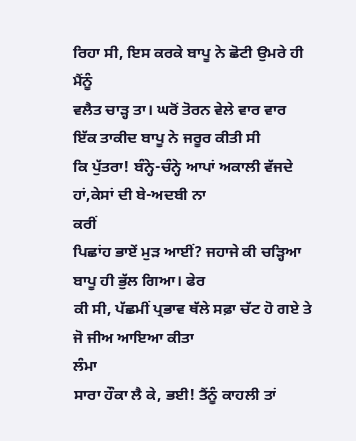ਰਿਹਾ ਸੀ, ਇਸ ਕਰਕੇ ਬਾਪੂ ਨੇ ਛੋਟੀ ਉਮਰੇ ਹੀ ਮੈਂਨੂੰ
ਵਲੈਤ ਚਾੜ੍ਹ ਤਾ। ਘਰੋਂ ਤੋਰਨ ਵੇਲੇ ਵਾਰ ਵਾਰ ਇੱਕ ਤਾਕੀਦ ਬਾਪੂ ਨੇ ਜਰੂਰ ਕੀਤੀ ਸੀ
ਕਿ ਪੁੱਤਰਾ! ਬੰਨ੍ਹੇ-ਚੰਨ੍ਹੇ ਆਪਾਂ ਅਕਾਲੀ ਵੱਜਦੇ ਹਾਂ,ਕੇਸਾਂ ਦੀ ਬੇ-ਅਦਬੀ ਨਾ
ਕਰੀਂ
ਪਿਛਾਂਹ ਭਾਏਂ ਮੁੜ ਆਈਂ? ਜਹਾਜੇ ਕੀ ਚੜ੍ਹਿਆ
ਬਾਪੂ ਹੀ ਭੁੱਲ ਗਿਆ। ਫੇਰ
ਕੀ ਸੀ, ਪੱਛਮੀਂ ਪ੍ਰਭਾਵ ਥੱਲੇ ਸਫ਼ਾ ਚੱਟ ਹੋ ਗਏ ਤੇ ਜੋ ਜੀਅ ਆਇਆ ਕੀਤਾ
ਲੰਮਾ
ਸਾਰਾ ਹੌਕਾ ਲੈ ਕੇ, ਭਈ! ਤੈਂਨੂੰ ਕਾਹਲੀ ਤਾਂ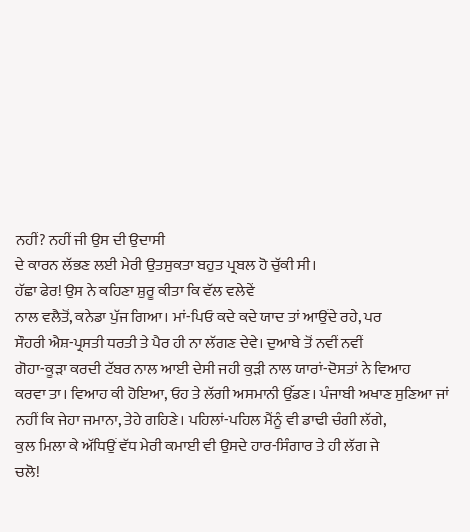ਨਹੀਂ? ਨਹੀਂ ਜੀ ਉਸ ਦੀ ਉਦਾਸੀ
ਦੇ ਕਾਰਨ ਲੱਭਣ ਲਈ ਮੇਰੀ ਉਤਸੁਕਤਾ ਬਹੁਤ ਪ੍ਰਬਲ ਹੋ ਚੁੱਕੀ ਸੀ।
ਹੱਛਾ ਫੇਰ! ਉਸ ਨੇ ਕਹਿਣਾ ਸ਼ੁਰੂ ਕੀਤਾ ਕਿ ਵੱਲ ਵਲੇਵੇਂ
ਨਾਲ ਵਲੈਤੋਂ, ਕਨੇਡਾ ਪੁੱਜ ਗਿਆ। ਮਾਂ-ਪਿਓ ਕਦੇ ਕਦੇ ਯਾਦ ਤਾਂ ਆਉਂਦੇ ਰਹੇ, ਪਰ
ਸੌਹਰੀ ਐਸ਼-ਪ੍ਰਸਤੀ ਧਰਤੀ ਤੇ ਪੈਰ ਹੀ ਨਾ ਲੱਗਣ ਦੇਵੇ। ਦੁਆਬੇ ਤੋਂ ਨਵੀਂ ਨਵੀਂ
ਗੋਹਾ-ਕੂੜਾ ਕਰਦੀ ਟੱਬਰ ਨਾਲ ਆਈ ਦੇਸੀ ਜਹੀ ਕੁੜੀ ਨਾਲ ਯਾਰਾਂ-ਦੋਸਤਾਂ ਨੇ ਵਿਆਹ
ਕਰਵਾ ਤਾ। ਵਿਆਹ ਕੀ ਹੋਇਆ, ਓਹ ਤੇ ਲੱਗੀ ਅਸਮਾਨੀ ਉੱਡਣ। ਪੰਜਾਬੀ ਅਖਾਣ ਸੁਣਿਆ ਜਾਂ
ਨਹੀਂ ਕਿ ਜੇਹਾ ਜਮਾਨਾ, ਤੇਹੇ ਗਹਿਣੇ। ਪਹਿਲਾਂ-ਪਹਿਲ ਮੈਂਨੂੰ ਵੀ ਡਾਢੀ ਚੰਗੀ ਲੱਗੇ,
ਕੁਲ ਮਿਲਾ ਕੇ ਅੱਧਿਉਂ ਵੱਧ ਮੇਰੀ ਕਮਾਈ ਵੀ ਉਸਦੇ ਹਾਰ-ਸਿੰਗਾਰ ਤੇ ਹੀ ਲੱਗ ਜੇ
ਚਲੋ!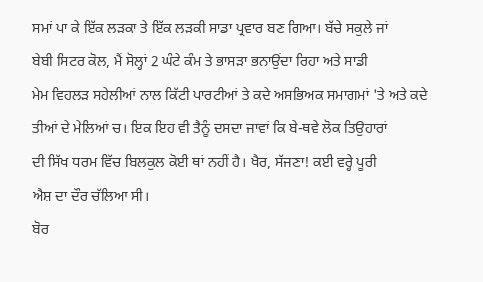ਸਮਾਂ ਪਾ ਕੇ ਇੱਕ ਲੜਕਾ ਤੇ ਇੱਕ ਲੜਕੀ ਸਾਡਾ ਪ੍ਰਵਾਰ ਬਣ ਗਿਆ। ਬੱਚੇ ਸਕੁਲੇ ਜਾਂ
ਬੇਬੀ ਸਿਟਰ ਕੋਲ, ਮੈਂ ਸੋਲ੍ਹਾਂ 2 ਘੰਟੇ ਕੰਮ ਤੇ ਭਾਸੜਾ ਭਨਾਉਂਦਾ ਰਿਹਾ ਅਤੇ ਸਾਡੀ
ਮੇਮ ਵਿਹਲੜ ਸਹੇਲੀਆਂ ਨਾਲ ਕਿੱਟੀ ਪਾਰਟੀਆਂ ਤੇ ਕਦੇ ਅਸਭਿਅਕ ਸਮਾਗਮਾਂ 'ਤੇ ਅਤੇ ਕਦੇ
ਤੀਆਂ ਦੇ ਮੇਲਿਆਂ ਚ। ਇਕ ਇਹ ਵੀ ਤੈਨੂੰ ਦਸਦਾ ਜਾਵਾਂ ਕਿ ਬੇ-ਥਵੇ ਲੋਕ ਤਿਉਹਾਰਾਂ
ਦੀ ਸਿੱਖ ਧਰਮ ਵਿੱਚ ਬਿਲਕੁਲ ਕੋਈ ਥਾਂ ਨਹੀਂ ਹੈ। ਖੈਰ, ਸੱਜਣਾ! ਕਈ ਵਰ੍ਹੇ ਪੂਰੀ
ਐਸ਼ ਦਾ ਦੌਰ ਚੱਲਿਆ ਸੀ।
ਬੋਰ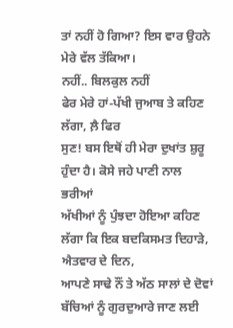ਤਾਂ ਨਹੀਂ ਹੋ ਗਿਆ? ਇਸ ਵਾਰ ਉਹਨੇ ਮੇਰੇ ਵੱਲ ਤੱਕਿਆ।
ਨਹੀਂ.. ਬਿਲਕੁਲ ਨਹੀਂ
ਫੇਰ ਮੇਰੇ ਹਾਂ-ਪੱਖੀ ਜੁਆਬ ਤੇ ਕਹਿਣ ਲੱਗਾ, ਲ਼ੈ ਫਿਰ
ਸੁਣ! ਬਸ ਇਥੋਂ ਹੀ ਮੇਰਾ ਦੁਖਾਂਤ ਸ਼ੁਰੂ ਹੁੰਦਾ ਹੈ। ਕੋਸੇ ਜਹੇ ਪਾਣੀ ਨਾਲ ਭਰੀਆਂ
ਅੱਖੀਆਂ ਨੂੰ ਪੁੰਝਦਾ ਹੋਇਆ ਕਹਿਣ ਲੱਗਾ ਕਿ ਇਕ ਬਦਕਿਸਮਤ ਦਿਹਾੜੇ, ਐਤਵਾਰ ਦੇ ਦਿਨ,
ਆਪਣੇ ਸਾਢੇ ਨੌਂ ਤੇ ਅੱਠ ਸਾਲਾਂ ਦੇ ਦੋਵਾਂ ਬੱਚਿਆਂ ਨੂੰ ਗੁਰਦੁਆਰੇ ਜਾਣ ਲਈ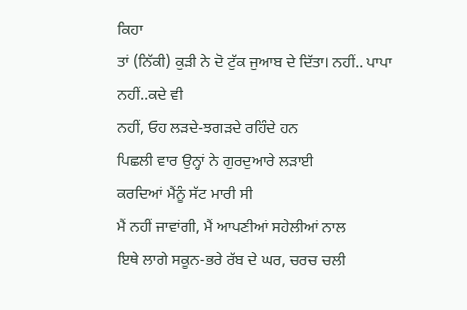ਕਿਹਾ
ਤਾਂ (ਨਿੱਕੀ) ਕੁੜੀ ਨੇ ਦੋ ਟੁੱਕ ਜੁਆਬ ਦੇ ਦਿੱਤਾ। ਨਹੀਂ.. ਪਾਪਾ ਨਹੀਂ..ਕਦੇ ਵੀ
ਨਹੀਂ, ਓਹ ਲੜਦੇ-ਝਗੜਦੇ ਰਹਿੰਦੇ ਹਨ
ਪਿਛਲੀ ਵਾਰ ਉਨ੍ਹਾਂ ਨੇ ਗੁਰਦੁਆਰੇ ਲੜਾਈ
ਕਰਦਿਆਂ ਮੈਂਨੂੰ ਸੱਟ ਮਾਰੀ ਸੀ
ਮੈਂ ਨਹੀਂ ਜਾਵਾਂਗੀ, ਮੈਂ ਆਪਣੀਆਂ ਸਹੇਲੀਆਂ ਨਾਲ
ਇਥੇ ਲਾਗੇ ਸਕੂਨ-ਭਰੇ ਰੱਬ ਦੇ ਘਰ, ਚਰਚ ਚਲੀ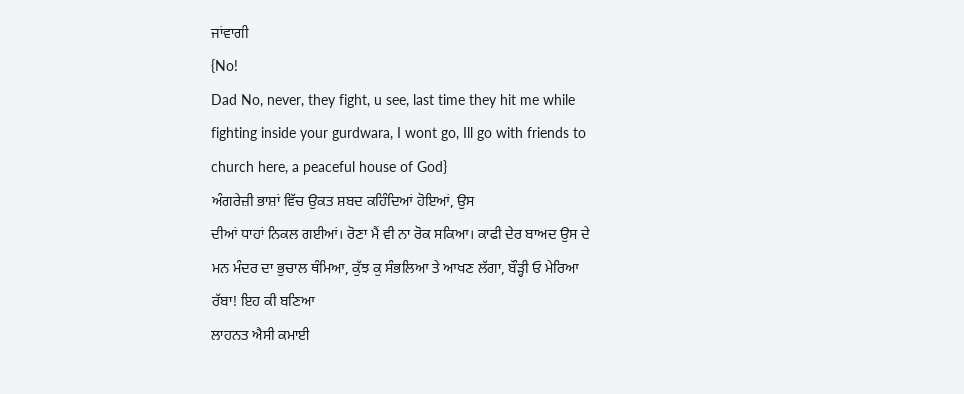ਜਾਂਵਾਗੀ
{No!
Dad No, never, they fight, u see, last time they hit me while
fighting inside your gurdwara, I wont go, Ill go with friends to
church here, a peaceful house of God}
ਅੰਗਰੇਜ਼ੀ ਭਾਸ਼ਾਂ ਵਿੱਚ ਉਕਤ ਸ਼ਬਦ ਕਹਿੰਦਿਆਂ ਹੋਇਆਂ, ਉਸ
ਦੀਆਂ ਧਾਹਾਂ ਨਿਕਲ ਗਈਆਂ। ਰੋਣਾ ਮੈਂ ਵੀ ਨਾ ਰੋਕ ਸਕਿਆ। ਕਾਫੀ ਦੇਰ ਬਾਅਦ ਉਸ ਦੇ
ਮਨ ਮੰਦਰ ਦਾ ਭੁਚਾਲ ਥੰਮਿਆ, ਕੁੱਝ ਕੁ ਸੰਭਲਿਆ ਤੇ ਆਖਣ ਲੱਗਾ, ਬੌੜ੍ਹੀ ਓ ਮੇਰਿਆ
ਰੱਬਾ! ਇਹ ਕੀ ਬਣਿਆ
ਲਾਹਨਤ ਐਸੀ ਕਮਾਈ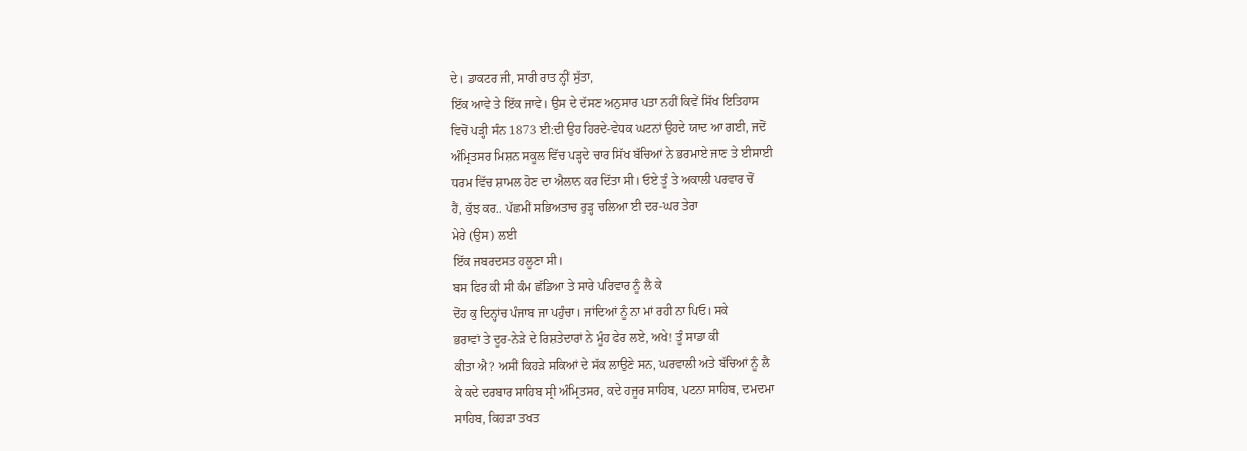ਦੇ। ਡਾਕਟਰ ਜੀ, ਸਾਰੀ ਰਾਤ ਨ੍ਹੀਂ ਸੁੱਤਾ,
ਇੱਕ ਆਵੇ ਤੇ ਇੱਕ ਜਾਵੇ। ਉਸ ਦੇ ਦੱਸਣ ਅਨੁਸਾਰ ਪਤਾ ਨਹੀਂ ਕਿਵੇਂ ਸਿੱਖ ਇਤਿਹਾਸ
ਵਿਚੋਂ ਪੜ੍ਹੀ ਸੰਨ 1873 ਈ:ਦੀ ਉਹ ਹਿਰਦੇ-ਵੇਧਕ ਘਟਨਾਂ ਉਹਦੇ ਯਾਦ ਆ ਗਈ, ਜਦੋਂ
ਅੰਮ੍ਰਿਤਸਰ ਮਿਸ਼ਨ ਸਕੂਲ ਵਿੱਚ ਪੜ੍ਹਦੇ ਚਾਰ ਸਿੱਖ ਬੱਚਿਆਂ ਨੇ ਭਰਮਾਏ ਜਾਣ ਤੇ ਈਸਾਈ
ਧਰਮ ਵਿੱਚ ਸ਼ਾਮਲ ਹੋਣ ਦਾ ਐਲਾਨ ਕਰ ਦਿੱਤਾ ਸੀ। ਓਏ ਤੂੰ ਤੇ ਅਕਾਲੀ ਪਰਵਾਰ ਚੋਂ
ਹੈਂ, ਕੁੱਝ ਕਰ.. ਪੱਛਮੀਂ ਸਭਿਅਤਾਚ ਰੁੜ੍ਹ ਚਲਿਆ ਈ ਦਰ-ਘਰ ਤੇਰਾ
ਮੇਰੇ (ਉਸ) ਲਈ
ਇੱਕ ਜਬਰਦਸਤ ਹਲੂਣਾ ਸੀ।
ਬਸ ਫਿਰ ਕੀ ਸੀ ਕੰਮ ਛੱਡਿਆ ਤੇ ਸਾਰੇ ਪਰਿਵਾਰ ਨੂੰ ਲੈ ਕੇ
ਦੋਂਹ ਕੁ ਦਿਨ੍ਹਾਂਚ ਪੰਜਾਬ ਜਾ ਪਹੁੰਚਾ। ਜਾਂਦਿਆਂ ਨੂੰ ਨਾ ਮਾਂ ਰਹੀ ਨਾ ਪਿਓ। ਸਕੇ
ਭਰਾਵਾਂ ਤੇ ਦੂਰ-ਨੇੜੇ ਦੇ ਰਿਸ਼ਤੇਦਾਰਾਂ ਨੇ ਮੂੰਹ ਫੇਰ ਲਏ, ਅਖੇ! ਤੂੰ ਸਾਡਾ ਕੀ
ਕੀਤਾ ਐ? ਅਸੀਂ ਕਿਹੜੇ ਸਕਿਆਂ ਦੇ ਸੱਕ ਲਾਉਣੇ ਸਨ, ਘਰਵਾਲੀ ਅਤੇ ਬੱਚਿਆਂ ਨੂੰ ਲੈ
ਕੇ ਕਦੇ ਦਰਬਾਰ ਸਾਹਿਬ ਸ੍ਰੀ ਅੰਮ੍ਰਿਤਸਰ, ਕਦੇ ਹਜੂਰ ਸਾਹਿਬ, ਪਟਨਾ ਸਾਹਿਬ, ਦਮਦਮਾ
ਸਾਹਿਬ, ਕਿਹੜਾ ਤਖਤ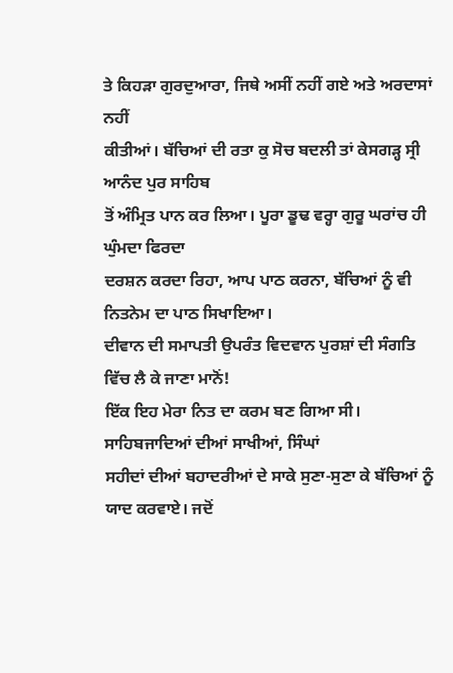ਤੇ ਕਿਹੜਾ ਗੁਰਦੁਆਰਾ, ਜਿਥੇ ਅਸੀਂ ਨਹੀਂ ਗਏ ਅਤੇ ਅਰਦਾਸਾਂ ਨਹੀਂ
ਕੀਤੀਆਂ। ਬੱਚਿਆਂ ਦੀ ਰਤਾ ਕੁ ਸੋਚ ਬਦਲੀ ਤਾਂ ਕੇਸਗੜ੍ਹ ਸ੍ਰੀ ਆਨੰਦ ਪੁਰ ਸਾਹਿਬ
ਤੋਂ ਅੰਮ੍ਰਿਤ ਪਾਨ ਕਰ ਲਿਆ। ਪੂਰਾ ਡੂਢ ਵਰ੍ਹਾ ਗੁਰੂ ਘਰਾਂਚ ਹੀ ਘੁੰਮਦਾ ਫਿਰਦਾ
ਦਰਸ਼ਨ ਕਰਦਾ ਰਿਹਾ, ਆਪ ਪਾਠ ਕਰਨਾ, ਬੱਚਿਆਂ ਨੂੰ ਵੀ ਨਿਤਨੇਮ ਦਾ ਪਾਠ ਸਿਖਾਇਆ।
ਦੀਵਾਨ ਦੀ ਸਮਾਪਤੀ ਉਪਰੰਤ ਵਿਦਵਾਨ ਪੁਰਸ਼ਾਂ ਦੀ ਸੰਗਤਿ ਵਿੱਚ ਲੈ ਕੇ ਜਾਣਾ ਮਾਨੋਂ!
ਇੱਕ ਇਹ ਮੇਰਾ ਨਿਤ ਦਾ ਕਰਮ ਬਣ ਗਿਆ ਸੀ। ਸਾਹਿਬਜਾਦਿਆਂ ਦੀਆਂ ਸਾਖੀਆਂ, ਸਿੰਘਾਂ
ਸਹੀਦਾਂ ਦੀਆਂ ਬਹਾਦਰੀਆਂ ਦੇ ਸਾਕੇ ਸੁਣਾ-ਸੁਣਾ ਕੇ ਬੱਚਿਆਂ ਨੂੰ ਯਾਦ ਕਰਵਾਏ। ਜਦੋਂ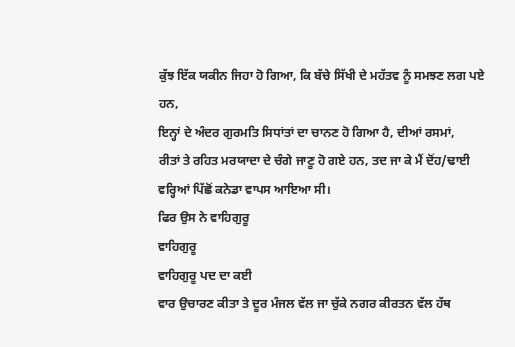ਕੁੱਝ ਇੱਕ ਯਕੀਨ ਜਿਹਾ ਹੋ ਗਿਆ, ਕਿ ਬੱਚੇ ਸਿੱਖੀ ਦੇ ਮਹੱਤਵ ਨੂੰ ਸਮਝਣ ਲਗ ਪਏ ਹਨ,
ਇਨ੍ਹਾਂ ਦੇ ਅੰਦਰ ਗੁਰਮਤਿ ਸਿਧਾਂਤਾਂ ਦਾ ਚਾਨਣ ਹੋ ਗਿਆ ਹੈ, ਦੀਆਂ ਰਸਮਾਂ,
ਰੀਤਾਂ ਤੇ ਰਹਿਤ ਮਰਯਾਦਾ ਦੇ ਚੰਗੇ ਜਾਣੂ ਹੋ ਗਏ ਹਨ, ਤਦ ਜਾ ਕੇ ਮੈਂ ਦੋਂਹ/ਢਾਈ
ਵਰ੍ਹਿਆਂ ਪਿੱਛੋਂ ਕਨੇਡਾ ਵਾਪਸ ਆਇਆ ਸੀ।
ਫਿਰ ਉਸ ਨੇ ਵਾਹਿਗੁਰੂ
ਵਾਹਿਗੁਰੂ
ਵਾਹਿਗੁਰੂ ਪਦ ਦਾ ਕਈ
ਵਾਰ ਉਚਾਰਣ ਕੀਤਾ ਤੇ ਦੂਰ ਮੰਜਲ ਵੱਲ ਜਾ ਚੁੱਕੇ ਨਗਰ ਕੀਰਤਨ ਵੱਲ ਹੱਥ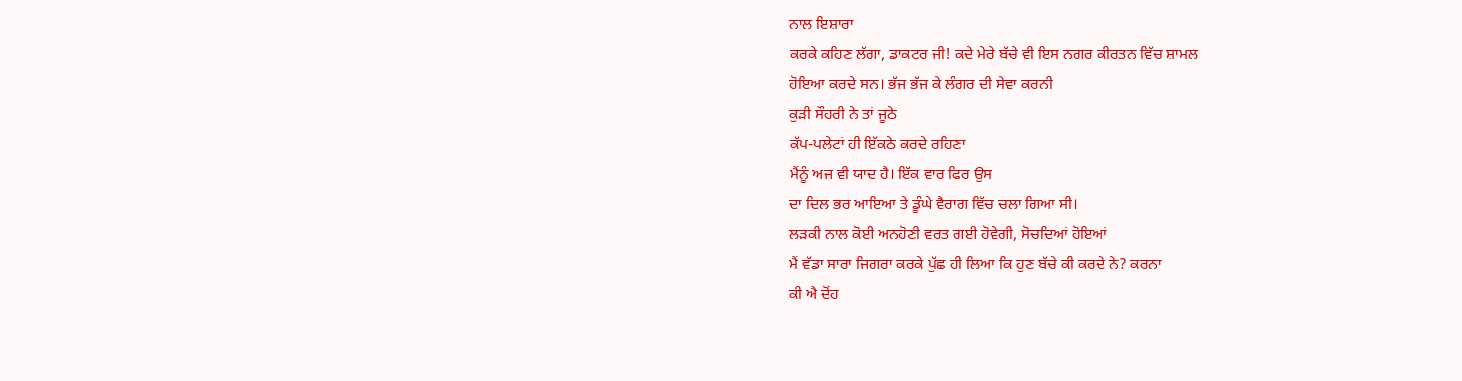ਨਾਲ ਇਸ਼ਾਰਾ
ਕਰਕੇ ਕਹਿਣ ਲੱਗਾ, ਡਾਕਟਰ ਜੀ! ਕਦੇ ਮੇਰੇ ਬੱਚੇ ਵੀ ਇਸ ਨਗਰ ਕੀਰਤਨ ਵਿੱਚ ਸ਼ਾਮਲ
ਹੋਇਆ ਕਰਦੇ ਸਨ। ਭੱਜ ਭੱਜ ਕੇ ਲੰਗਰ ਦੀ ਸੇਵਾ ਕਰਨੀ
ਕੁੜੀ ਸੌਹਰੀ ਨੇ ਤਾਂ ਜੂਠੇ
ਕੱਪ-ਪਲੇਟਾਂ ਹੀ ਇੱਕਠੇ ਕਰਦੇ ਰਹਿਣਾ
ਮੈਂਨੂੰ ਅਜ ਵੀ ਯਾਦ ਹੈ। ਇੱਕ ਵਾਰ ਫਿਰ ਉਸ
ਦਾ ਦਿਲ ਭਰ ਆਇਆ ਤੇ ਡੂੰਘੇ ਵੈਰਾਗ ਵਿੱਚ ਚਲਾ ਗਿਆ ਸੀ।
ਲੜਕੀ ਨਾਲ ਕੋਈ ਅਨਹੋਣੀ ਵਰਤ ਗਈ ਹੋਵੇਗੀ, ਸੋਚਦਿਆਂ ਹੋਇਆਂ
ਮੈਂ ਵੱਡਾ ਸਾਰਾ ਜਿਗਰਾ ਕਰਕੇ ਪੁੱਛ ਹੀ ਲਿਆ ਕਿ ਹੁਣ ਬੱਚੇ ਕੀ ਕਰਦੇ ਨੇ? ਕਰਨਾ
ਕੀ ਐ ਦੋਂਹ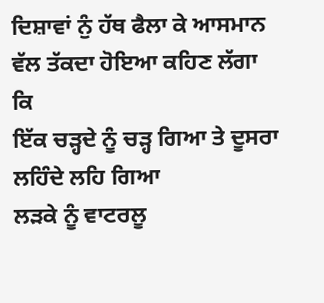ਦਿਸ਼ਾਵਾਂ ਨੁੰ ਹੱਥ ਫੈਲਾ ਕੇ ਆਸਮਾਨ ਵੱਲ ਤੱਕਦਾ ਹੋਇਆ ਕਹਿਣ ਲੱਗਾ ਕਿ
ਇੱਕ ਚੜ੍ਹਦੇ ਨੂੰ ਚੜ੍ਹ ਗਿਆ ਤੇ ਦੂਸਰਾ ਲਹਿੰਦੇ ਲਹਿ ਗਿਆ
ਲੜਕੇ ਨੂੰ ਵਾਟਰਲੂ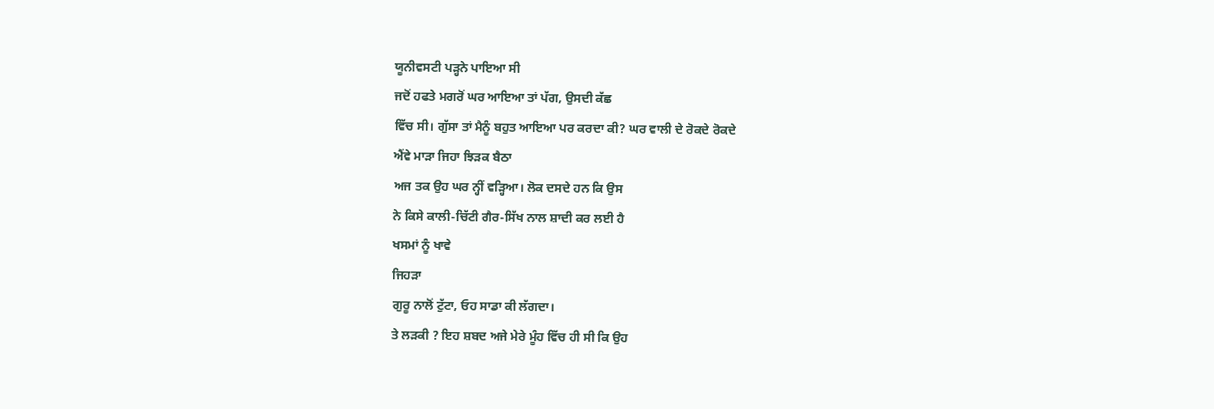ਯੂਨੀਵਸਟੀ ਪੜ੍ਹਨੇ ਪਾਇਆ ਸੀ
ਜਦੋਂ ਹਫਤੇ ਮਗਰੋਂ ਘਰ ਆਇਆ ਤਾਂ ਪੱਗ, ਉਸਦੀ ਕੱਛ
ਵਿੱਚ ਸੀ। ਗੁੱਸਾ ਤਾਂ ਮੈਨੂੰ ਬਹੁਤ ਆਇਆ ਪਰ ਕਰਦਾ ਕੀ? ਘਰ ਵਾਲੀ ਦੇ ਰੋਕਦੇ ਰੋਕਦੇ
ਐਂਵੇ ਮਾੜਾ ਜਿਹਾ ਝਿੜਕ ਬੈਠਾ
ਅਜ ਤਕ ਉਹ ਘਰ ਨ੍ਹੀਂ ਵੜ੍ਹਿਆ। ਲੋਕ ਦਸਦੇ ਹਨ ਕਿ ਉਸ
ਨੇ ਕਿਸੇ ਕਾਲੀ-ਚਿੱਟੀ ਗੈਰ-ਸਿੱਖ ਨਾਲ ਸ਼ਾਦੀ ਕਰ ਲਈ ਹੈ
ਖਸਮਾਂ ਨੂੰ ਖਾਵੇ
ਜਿਹੜਾ
ਗੁਰੂ ਨਾਲੋਂ ਟੁੱਟਾ, ਓਹ ਸਾਡਾ ਕੀ ਲੱਗਦਾ।
ਤੇ ਲੜਕੀ ? ਇਹ ਸ਼ਬਦ ਅਜੇ ਮੇਰੇ ਮੂੰਹ ਵਿੱਚ ਹੀ ਸੀ ਕਿ ਉਹ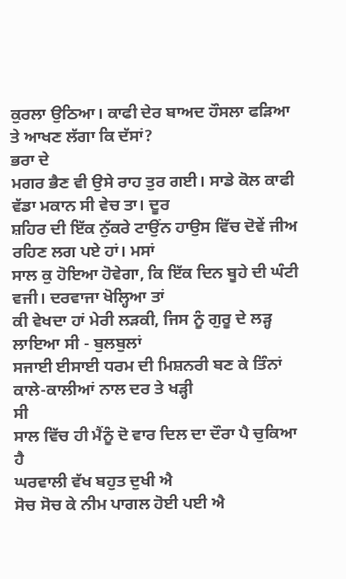ਕੁਰਲਾ ਉਠਿਆ। ਕਾਫੀ ਦੇਰ ਬਾਅਦ ਹੌਸਲਾ ਫੜਿਆ ਤੇ ਆਖਣ ਲੱਗਾ ਕਿ ਦੱਸਾਂ?
ਭਰਾ ਦੇ
ਮਗਰ ਭੈਣ ਵੀ ਉਸੇ ਰਾਹ ਤੁਰ ਗਈ। ਸਾਡੇ ਕੋਲ ਕਾਫੀ ਵੱਡਾ ਮਕਾਨ ਸੀ ਵੇਚ ਤਾ। ਦੂਰ
ਸ਼ਹਿਰ ਦੀ ਇੱਕ ਨੁੱਕਰੇ ਟਾਉਂਨ ਹਾਉਸ ਵਿੱਚ ਦੋਵੇਂ ਜੀਅ ਰਹਿਣ ਲਗ ਪਏ ਹਾਂ। ਮਸਾਂ
ਸਾਲ ਕੁ ਹੋਇਆ ਹੋਵੇਗਾ, ਕਿ ਇੱਕ ਦਿਨ ਬੂਹੇ ਦੀ ਘੰਟੀ ਵਜੀ। ਦਰਵਾਜਾ ਖੋਲ੍ਹਿਆ ਤਾਂ
ਕੀ ਵੇਖਦਾ ਹਾਂ ਮੇਰੀ ਲੜਕੀ, ਜਿਸ ਨੂੰ ਗੁਰੂ ਦੇ ਲੜ੍ਹ ਲਾਇਆ ਸੀ - ਬੁਲਬੁਲਾਂ
ਸਜਾਈ ਈਸਾਈ ਧਰਮ ਦੀ ਮਿਸ਼ਨਰੀ ਬਣ ਕੇ ਤਿੰਨਾਂ ਕਾਲੇ-ਕਾਲੀਆਂ ਨਾਲ ਦਰ ਤੇ ਖੜ੍ਹੀ
ਸੀ
ਸਾਲ ਵਿੱਚ ਹੀ ਮੈਂਨੂੰ ਦੋ ਵਾਰ ਦਿਲ ਦਾ ਦੌਰਾ ਪੈ ਚੁਕਿਆ
ਹੈ
ਘਰਵਾਲੀ ਵੱਖ ਬਹੁਤ ਦੁਖੀ ਐ
ਸੋਚ ਸੋਚ ਕੇ ਨੀਮ ਪਾਗਲ ਹੋਈ ਪਈ ਐ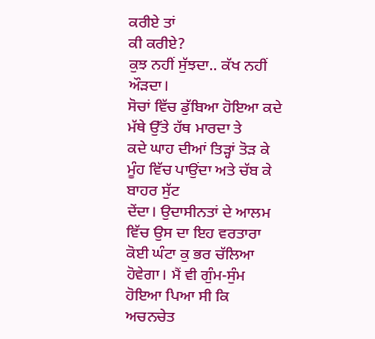ਕਰੀਏ ਤਾਂ
ਕੀ ਕਰੀਏ?
ਕੁਝ ਨਹੀਂ ਸੁੱਝਦਾ.. ਕੱਖ ਨਹੀਂ ਔੜਦਾ।
ਸੋਚਾਂ ਵਿੱਚ ਡੁੱਬਿਆ ਹੋਇਆ ਕਦੇ ਮੱਥੇ ਉੱਤੇ ਹੱਥ ਮਾਰਦਾ ਤੇ
ਕਦੇ ਘਾਹ ਦੀਆਂ ਤਿੜ੍ਹਾਂ ਤੋੜ ਕੇ ਮੂੰਹ ਵਿੱਚ ਪਾਉਂਦਾ ਅਤੇ ਚੱਬ ਕੇ ਬਾਹਰ ਸੁੱਟ
ਦੇਂਦਾ। ਉਦਾਸੀਨਤਾਂ ਦੇ ਆਲਮ ਵਿੱਚ ਉਸ ਦਾ ਇਹ ਵਰਤਾਰਾ ਕੋਈ ਘੰਟਾ ਕੁ ਭਰ ਚੱਲਿਆ
ਹੋਵੇਗਾ। ਮੈਂ ਵੀ ਗੁੰਮ-ਸੁੰਮ ਹੋਇਆ ਪਿਆ ਸੀ ਕਿ ਅਚਨਚੇਤ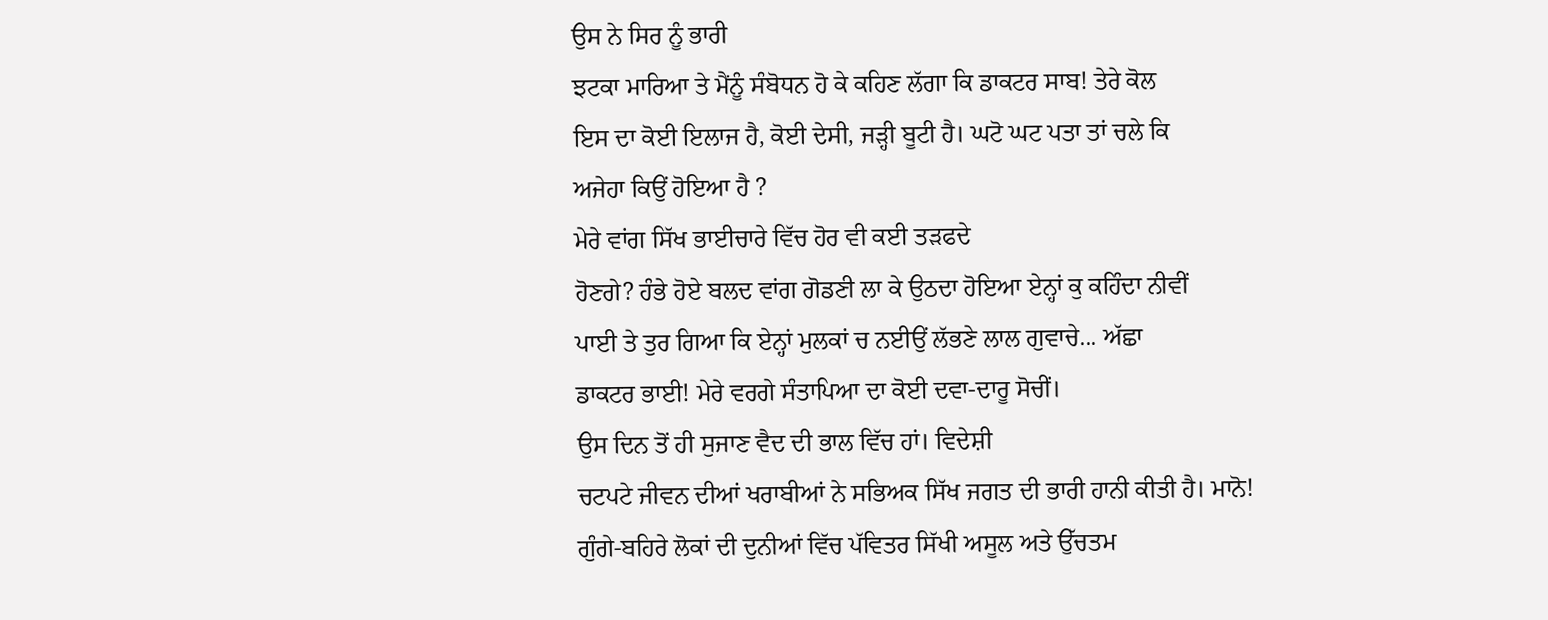ਉਸ ਨੇ ਸਿਰ ਨੂੰ ਭਾਰੀ
ਝਟਕਾ ਮਾਰਿਆ ਤੇ ਮੈਂਨੂੰ ਸੰਬੋਧਨ ਹੋ ਕੇ ਕਹਿਣ ਲੱਗਾ ਕਿ ਡਾਕਟਰ ਸਾਬ! ਤੇਰੇ ਕੋਲ
ਇਸ ਦਾ ਕੋਈ ਇਲਾਜ ਹੈ, ਕੋਈ ਦੇਸੀ, ਜੜ੍ਹੀ ਬੂਟੀ ਹੈ। ਘਟੋ ਘਟ ਪਤਾ ਤਾਂ ਚਲੇ ਕਿ
ਅਜੇਹਾ ਕਿਉਂ ਹੋਇਆ ਹੈ ?
ਮੇਰੇ ਵਾਂਗ ਸਿੱਖ ਭਾਈਚਾਰੇ ਵਿੱਚ ਹੋਰ ਵੀ ਕਈ ਤੜਫਦੇ
ਹੋਣਗੇ? ਹੰਭੇ ਹੋਏ ਬਲਦ ਵਾਂਗ ਗੋਡਣੀ ਲਾ ਕੇ ਉਠਦਾ ਹੋਇਆ ਏਨ੍ਹਾਂ ਕੁ ਕਹਿੰਦਾ ਨੀਵੀਂ
ਪਾਈ ਤੇ ਤੁਰ ਗਿਆ ਕਿ ਏਨ੍ਹਾਂ ਮੁਲਕਾਂ ਚ ਨਈਉਂ ਲੱਭਣੇ ਲਾਲ ਗੁਵਾਚੇ... ਅੱਛਾ
ਡਾਕਟਰ ਭਾਈ! ਮੇਰੇ ਵਰਗੇ ਸੰਤਾਪਿਆ ਦਾ ਕੋਈ ਦਵਾ-ਦਾਰੂ ਸੋਚੀਂ।
ਉਸ ਦਿਨ ਤੋਂ ਹੀ ਸੁਜਾਣ ਵੈਦ ਦੀ ਭਾਲ ਵਿੱਚ ਹਾਂ। ਵਿਦੇਸ਼ੀ
ਚਟਪਟੇ ਜੀਵਨ ਦੀਆਂ ਖਰਾਬੀਆਂ ਨੇ ਸਭਿਅਕ ਸਿੱਖ ਜਗਤ ਦੀ ਭਾਰੀ ਹਾਨੀ ਕੀਤੀ ਹੈ। ਮਾਨੋ!
ਗੁੰਗੇ-ਬਹਿਰੇ ਲੋਕਾਂ ਦੀ ਦੁਨੀਆਂ ਵਿੱਚ ਪੱਵਿਤਰ ਸਿੱਖੀ ਅਸੂਲ ਅਤੇ ਉੱਚਤਮ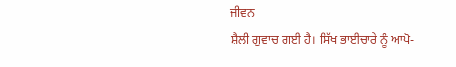ਜੀਵਨ
ਸ਼ੈਲੀ ਗੁਵਾਚ ਗਈ ਹੈ। ਸਿੱਖ ਭਾਈਚਾਰੇ ਨੂੰ ਆਪੋ-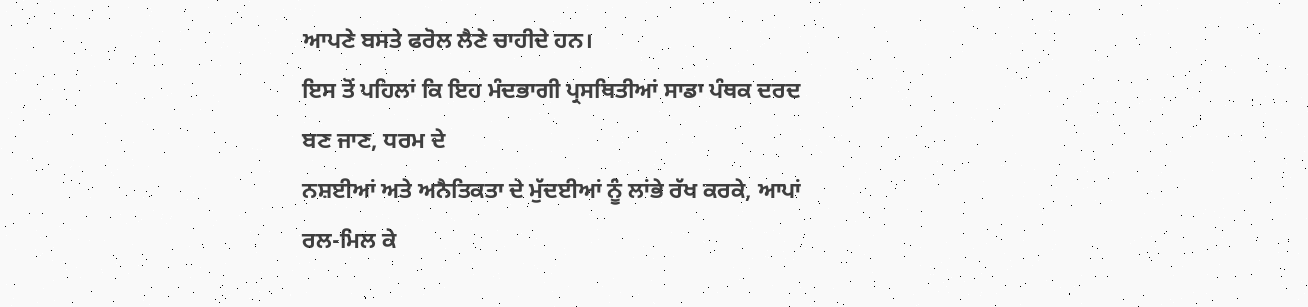ਆਪਣੇ ਬਸਤੇ ਫਰੋਲ ਲੈਣੇ ਚਾਹੀਦੇ ਹਨ।
ਇਸ ਤੋਂ ਪਹਿਲਾਂ ਕਿ ਇਹ ਮੰਦਭਾਗੀ ਪ੍ਰਸਥਿਤੀਆਂ ਸਾਡਾ ਪੰਥਕ ਦਰਦ ਬਣ ਜਾਣ, ਧਰਮ ਦੇ
ਨਸ਼ਈਆਂ ਅਤੇ ਅਨੈਤਿਕਤਾ ਦੇ ਮੁੱਦਈਆਂ ਨੂੰ ਲਾਂਭੇ ਰੱਖ ਕਰਕੇ, ਆਪਾਂ ਰਲ-ਮਿਲ ਕੇ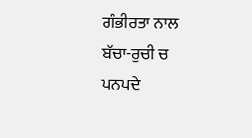ਗੰਭੀਰਤਾ ਨਾਲ ਬੱਚਾ-ਰੁਚੀ ਚ ਪਨਪਦੇ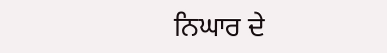ਨਿਘਾਰ ਦੇ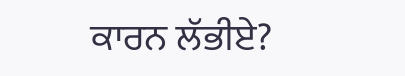ਕਾਰਨ ਲੱਭੀਏ?